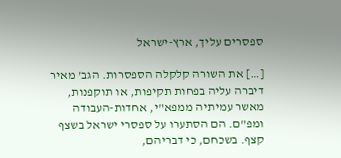ספסרים עליך, ארץ-ישראל

[…] את השורה קלקלה הספסרות. הגב' מאיר דיברה עליה בפחות תקיפות, או תוקפנות, מאשר עמיתיה ממפא"י, אחדות-העבודה ומפ"ם. הם הסתערו על ספסרי ישראל בשצף קצף. בשכחם, כי דבריהם,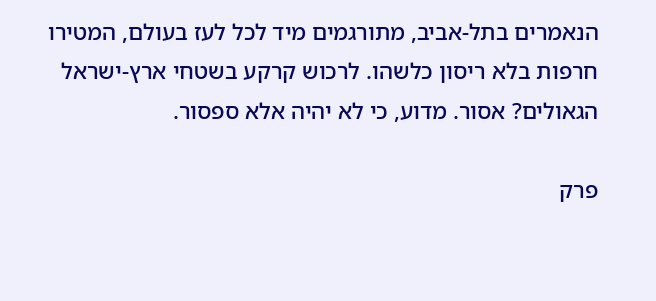הנאמרים בתל-אביב, מתורגמים מיד לכל לעז בעולם, המטירו חרפות בלא ריסון כלשהו. לרכוש קרקע בשטחי ארץ-ישראל הגאולים? אסור. מדוע, כי לא יהיה אלא ספסור.

פרק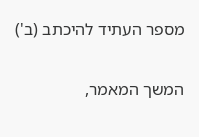מספר העתיד להיכתב (ב')

המשך המאמר,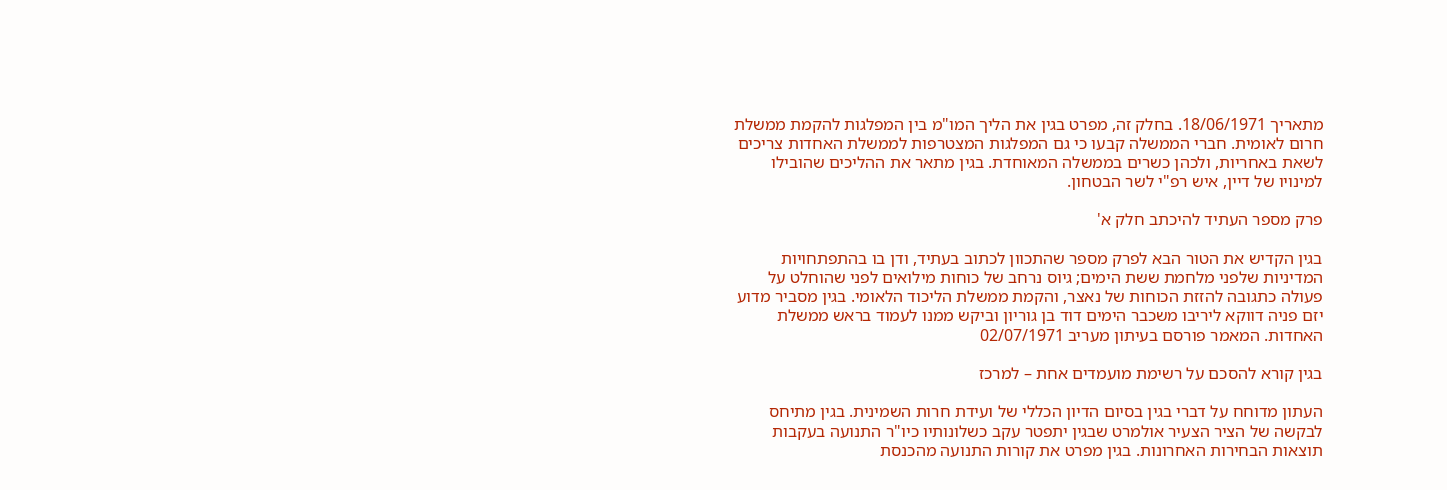מתאריך 18/06/1971. בחלק זה, מפרט בגין את הליך המו"מ בין המפלגות להקמת ממשלת חרום לאומית. חברי הממשלה קבעו כי גם המפלגות המצטרפות לממשלת האחדות צריכים לשאת באחריות, ולכהן כשרים בממשלה המאוחדת. בגין מתאר את ההליכים שהובילו למינויו של דיין, איש רפ"י לשר הבטחון.

פרק מספר העתיד להיכתב חלק א'

בגין הקדיש את הטור הבא לפרק מספר שהתכוון לכתוב בעתיד, ודן בו בהתפתחויות המדיניות שלפני מלחמת ששת הימים; גיוס נרחב של כוחות מילואים לפני שהוחלט על פעולה כתגובה להזזת הכוחות של נאצר, והקמת ממשלת הליכוד הלאומי. בגין מסביר מדוע יזם פניה דווקא ליריבו משכבר הימים דוד בן גוריון וביקש ממנו לעמוד בראש ממשלת האחדות. המאמר פורסם בעיתון מעריב 02/07/1971

בגין קורא להסכם על רשימת מועמדים אחת – למרכז

העתון מדוחח על דברי בגין בסיום הדיון הכללי של ועידת חרות השמינית. בגין מתיחס לבקשה של הציר הצעיר אולמרט שבגין יתפטר עקב כשלונותיו כיו"ר התנועה בעקבות תוצאות הבחירות האחרונות. בגין מפרט את קורות התנועה מהכנסת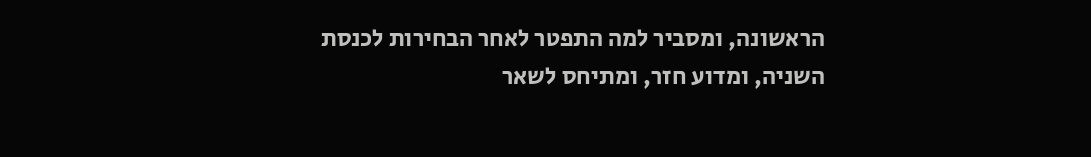הראשונה, ומסביר למה התפטר לאחר הבחירות לכנסת השניה, ומדוע חזר, ומתיחס לשאר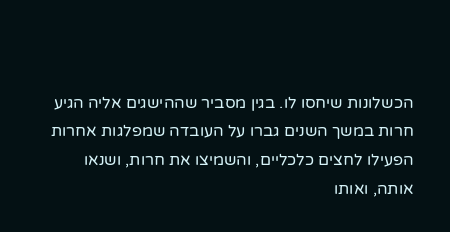הכשלונות שיחסו לו. בגין מסביר שההישגים אליה הגיע חרות במשך השנים גברו על העובדה שמפלגות אחרות הפעילו לחצים כלכליים, והשמיצו את חרות, ושנאו אותה, ואותו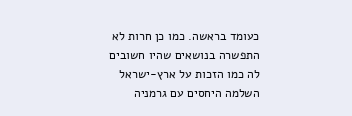כעומד בראשה. כמו כן חרות לא התפשרה בנושאים שהיו חשובים לה כמו הזכות על ארץ-ישראל השלמה היחסים עם גרמניה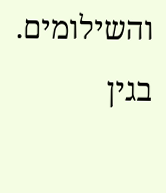והשילומים. בגין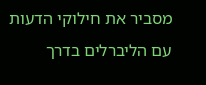מסביר את חילוקי הדעות עם הליברלים בדרך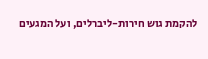להקמת גוש חירות-ליברלים, ועל המגעים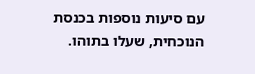עם סיעות נוספות בכנסת הנוכחית, שעלו בתוהו.